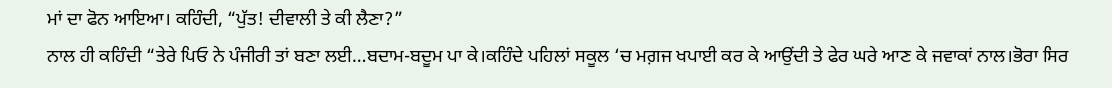ਮਾਂ ਦਾ ਫੋਨ ਆਇਆ। ਕਹਿੰਦੀ, “ਪੁੱਤ! ਦੀਵਾਲੀ ਤੇ ਕੀ ਲੈਣਾ?”
ਨਾਲ ਹੀ ਕਹਿੰਦੀ “ਤੇਰੇ ਪਿਓ ਨੇ ਪੰਜੀਰੀ ਤਾਂ ਬਣਾ ਲਈ…ਬਦਾਮ-ਬਦੂਮ ਪਾ ਕੇ।ਕਹਿੰਦੇ ਪਹਿਲਾਂ ਸਕੂਲ ‘ਚ ਮਗ਼ਜ ਖਪਾਈ ਕਰ ਕੇ ਆਉਂਦੀ ਤੇ ਫੇਰ ਘਰੇ ਆਣ ਕੇ ਜਵਾਕਾਂ ਨਾਲ।ਭੋਰਾ ਸਿਰ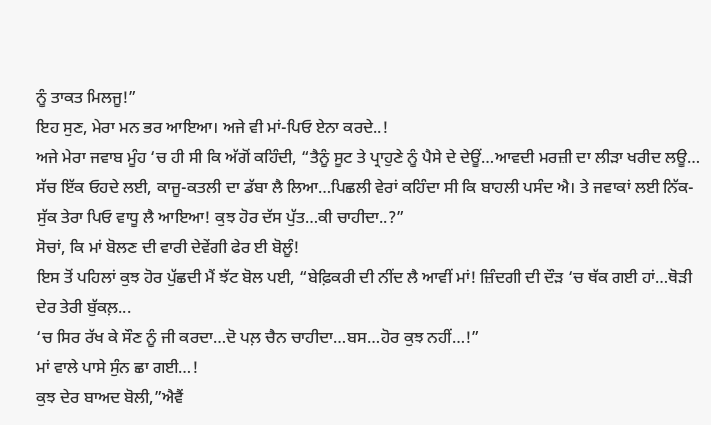ਨੂੰ ਤਾਕਤ ਮਿਲਜੂ!”
ਇਹ ਸੁਣ, ਮੇਰਾ ਮਨ ਭਰ ਆਇਆ। ਅਜੇ ਵੀ ਮਾਂ-ਪਿਓ ਏਨਾ ਕਰਦੇ..!
ਅਜੇ ਮੇਰਾ ਜਵਾਬ ਮੂੰਹ ‘ਚ ਹੀ ਸੀ ਕਿ ਅੱਗੋਂ ਕਹਿੰਦੀ, “ਤੈਨੂੰ ਸੂਟ ਤੇ ਪ੍ਰਾਹੁਣੇ ਨੂੰ ਪੈਸੇ ਦੇ ਦੇਊਂ…ਆਵਦੀ ਮਰਜ਼ੀ ਦਾ ਲੀੜਾ ਖਰੀਦ ਲਊ… ਸੱਚ ਇੱਕ ਓਹਦੇ ਲਈ, ਕਾਜੂ-ਕਤਲੀ ਦਾ ਡੱਬਾ ਲੈ ਲਿਆ…ਪਿਛਲੀ ਵੇਰਾਂ ਕਹਿੰਦਾ ਸੀ ਕਿ ਬਾਹਲੀ ਪਸੰਦ ਐ। ਤੇ ਜਵਾਕਾਂ ਲਈ ਨਿੱਕ-ਸੁੱਕ ਤੇਰਾ ਪਿਓ ਵਾਧੂ ਲੈ ਆਇਆ! ਕੁਝ ਹੋਰ ਦੱਸ ਪੁੱਤ…ਕੀ ਚਾਹੀਦਾ..?”
ਸੋਚਾਂ, ਕਿ ਮਾਂ ਬੋਲਣ ਦੀ ਵਾਰੀ ਦੇਵੇਂਗੀ ਫੇਰ ਈ ਬੋਲੂੰ!
ਇਸ ਤੋਂ ਪਹਿਲਾਂ ਕੁਝ ਹੋਰ ਪੁੱਛਦੀ ਮੈਂ ਝੱਟ ਬੋਲ ਪਈ, “ਬੇਫ਼ਿਕਰੀ ਦੀ ਨੀਂਦ ਲੈ ਆਵੀਂ ਮਾਂ! ਜ਼ਿੰਦਗੀ ਦੀ ਦੌੜ ‘ਚ ਥੱਕ ਗਈ ਹਾਂ…ਥੋੜੀ ਦੇਰ ਤੇਰੀ ਬੁੱਕਲ਼...
‘ਚ ਸਿਰ ਰੱਖ ਕੇ ਸੌਣ ਨੂੰ ਜੀ ਕਰਦਾ…ਦੋ ਪਲ਼ ਚੈਨ ਚਾਹੀਦਾ…ਬਸ…ਹੋਰ ਕੁਝ ਨਹੀਂ…!”
ਮਾਂ ਵਾਲੇ ਪਾਸੇ ਸੁੰਨ ਛਾ ਗਈ…!
ਕੁਝ ਦੇਰ ਬਾਅਦ ਬੋਲੀ,”ਐਵੈਂ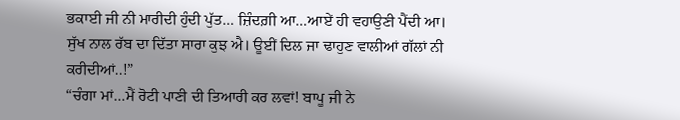ਭਕਾਈ ਜੀ ਨੀ ਮਾਰੀਦੀ ਹੁੰਦੀ ਪੁੱਤ… ਜ਼ਿੰਦਗ਼ੀ ਆ…ਆਏਂ ਹੀ ਵਹਾਉਣੀ ਪੈਂਦੀ ਆ। ਸੁੱਖ ਨਾਲ ਰੱਬ ਦਾ ਦਿੱਤਾ ਸਾਰਾ ਕੁਝ ਐ। ਊਈਂ ਦਿਲ ਜਾ ਢਾਹੁਣ ਵਾਲੀਆਂ ਗੱਲਾਂ ਨੀ ਕਰੀਦੀਆਂ..!”
“ਚੰਗਾ ਮਾਂ…ਮੈਂ ਰੋਟੀ ਪਾਣੀ ਦੀ ਤਿਆਰੀ ਕਰ ਲਵਾਂ! ਬਾਪੂ ਜੀ ਨੇ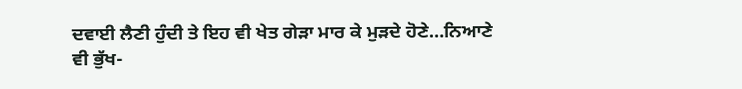ਦਵਾਈ ਲੈਣੀ ਹੁੰਦੀ ਤੇ ਇਹ ਵੀ ਖੇਤ ਗੇੜਾ ਮਾਰ ਕੇ ਮੁੜਦੇ ਹੋਣੇ…ਨਿਆਣੇ ਵੀ ਭੁੱਖ-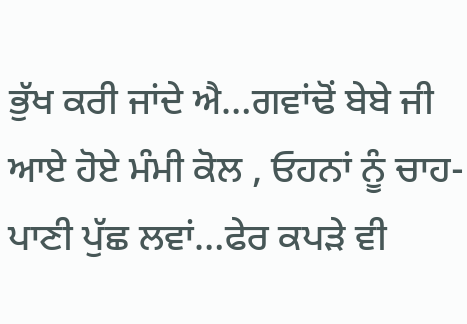ਭੁੱਖ ਕਰੀ ਜਾਂਦੇ ਐ…ਗਵਾਂਢੋਂ ਬੇਬੇ ਜੀ ਆਏ ਹੋਏ ਮੰਮੀ ਕੋਲ , ਓਹਨਾਂ ਨੂੰ ਚਾਹ-ਪਾਣੀ ਪੁੱਛ ਲਵਾਂ…ਫੇਰ ਕਪੜੇ ਵੀ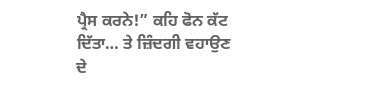ਪ੍ਰੈਸ ਕਰਨੇ!” ਕਹਿ ਫੋਨ ਕੱਟ ਦਿੱਤਾ… ਤੇ ਜ਼ਿੰਦਗੀ ਵਹਾਉਣ ਦੇ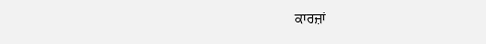ਕਾਰਜ਼ਾਂ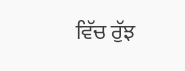ਵਿੱਚ ਰੁੱਝ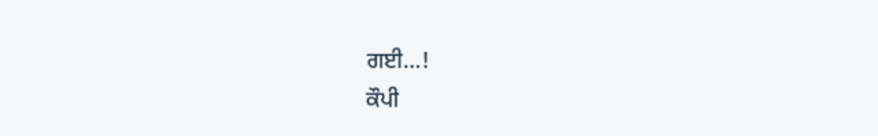ਗਈ…!
ਕੌਪੀ